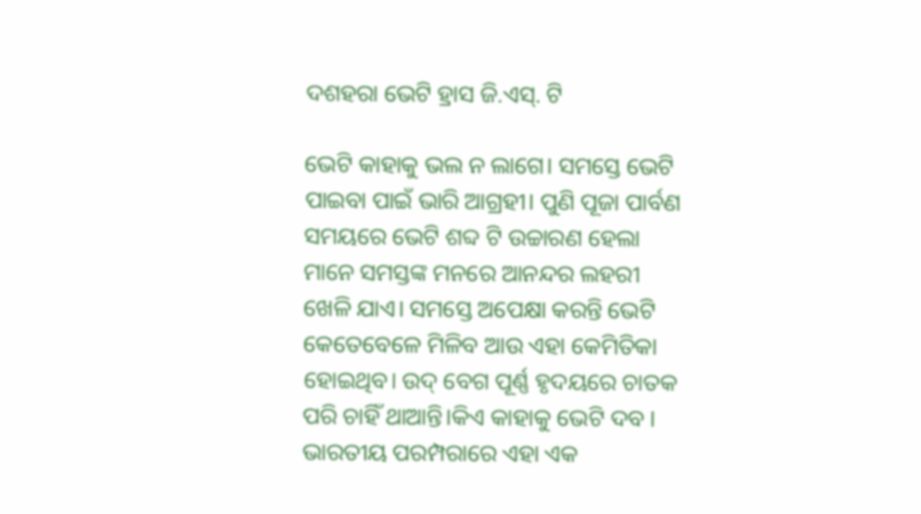ଦଶହରା ଭେଟି ହ୍ରାସ ଜି.ଏସ୍. ଟି

ଭେଟି କାହାକୁ ଭଲ ନ ଲାଗେ। ସମସ୍ତେ ଭେଟି ପାଇବା ପାଇଁ ଭାରି ଆଗ୍ରହୀ। ପୁଣି ପୂଜା ପାର୍ବଣ ସମୟରେ ଭେଟି ଶବ୍ଦ ଟି ଉଚ୍ଚାରଣ ହେଲା ମାନେ ସମସ୍ତଙ୍କ ମନରେ ଆନନ୍ଦର ଲହରୀ ଖେଳି ଯାଏ। ସମସ୍ତେ ଅପେକ୍ଷା କରନ୍ତି ଭେଟି କେତେବେଳେ ମିଳିବ ଆଉ ଏହା କେମିତିକା ହୋଇଥିବ। ଉଦ୍ ବେଗ ପୂର୍ଣ୍ଣ ହୃଦୟରେ ଚାତକ ପରି ଚାହିଁ ଥାଆନ୍ତି।କିଏ କାହାକୁ ଭେଟି ଦବ । ଭାରତୀୟ ପରମ୍ପରାରେ ଏହା ଏକ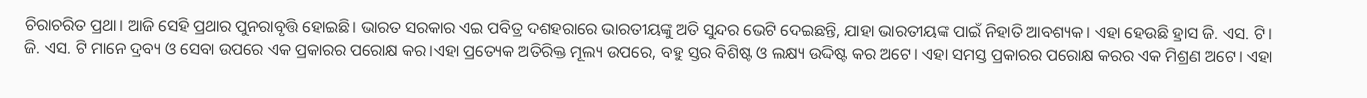ଚିରାଚରିତ ପ୍ରଥା। ଆଜି ସେହି ପ୍ରଥାର ପୁନରାବୃତ୍ତି ହୋଇଛି। ଭାରତ ସରକାର ଏଇ ପବିତ୍ର ଦଶହରାରେ ଭାରତୀୟଙ୍କୁ ଅତି ସୁନ୍ଦର ଭେଟି ଦେଇଛନ୍ତି, ଯାହା ଭାରତୀୟଙ୍କ ପାଇଁ ନିହାତି ଆବଶ୍ୟକ। ଏହା ହେଉଛି ହ୍ରାସ ଜି. ଏସ. ଟି।
ଜି. ଏସ. ଟି ମାନେ ଦ୍ରବ୍ୟ ଓ ସେବା ଉପରେ ଏକ ପ୍ରକାରର ପରୋକ୍ଷ କର।ଏହା ପ୍ରତ୍ୟେକ ଅତିରିକ୍ତ ମୂଲ୍ୟ ଉପରେ, ବହୁ ସ୍ତର ବିଶିଷ୍ଟ ଓ ଲକ୍ଷ୍ୟ ଉଦ୍ଦିଷ୍ଟ କର ଅଟେ। ଏହା ସମସ୍ତ ପ୍ରକାରର ପରୋକ୍ଷ କରର ଏକ ମିଶ୍ରଣ ଅଟେ। ଏହା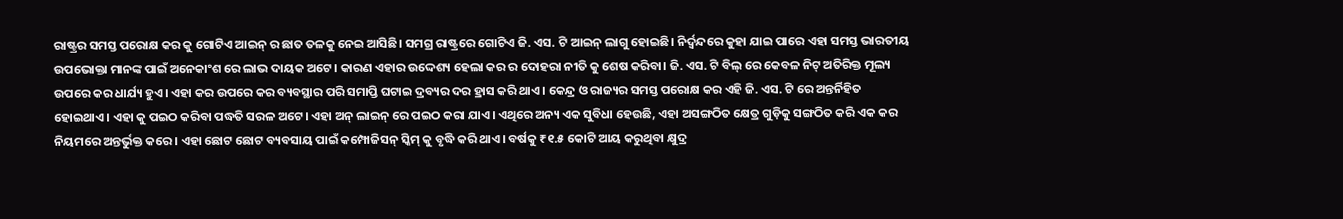ରାଷ୍ଟ୍ରର ସମସ୍ତ ପରୋକ୍ଷ କର କୁ ଗୋଟିଏ ଆଇନ୍ ର ଛାତ ତଳକୁ ନେଇ ଆସିଛି। ସମଗ୍ର ରାଷ୍ଟ୍ରରେ ଗୋଟିଏ ଜି. ଏସ. ଟି ଆଇନ୍ ଲାଗୁ ହୋଇଛି। ନିର୍ଦ୍ଵନ୍ଦରେ କୁହା ଯାଇ ପାରେ ଏହା ସମସ୍ତ ଭାରତୀୟ ଉପଭୋକ୍ତା ମାନଙ୍କ ପାଇଁ ଅନେକାଂଶ ରେ ଲାଭ ଦାୟକ ଅଟେ। କାରଣ ଏହାର ଉଦ୍ଦେଶ୍ୟ ହେଲା କର ର ଦୋହରା ନୀତି କୁ ଶେଷ କରିବା। ଜି. ଏସ. ଟି ବିଲ୍ ରେ କେବଳ ନିଟ୍ ଅତିରିକ୍ତ ମୂଲ୍ୟ ଉପରେ କର ଧାର୍ଯ୍ୟ ହୁଏ। ଏହା କର ଉପରେ କର ବ୍ୟବସ୍ଥାର ପରି ସମାପ୍ତି ଘଟାଇ ଦ୍ରବ୍ୟର ଦର ହ୍ରାସ କରି ଥାଏ। କେନ୍ଦ୍ର ଓ ରାଜ୍ୟର ସମସ୍ତ ପରୋକ୍ଷ କର ଏହି ଜି. ଏସ. ଟି ରେ ଅନ୍ତର୍ନିହିତ ହୋଇଥାଏ। ଏହା କୁ ପଇଠ କରିବା ପଦ୍ଧତି ସରଳ ଅଟେ। ଏହା ଅନ୍ ଲାଇନ୍ ରେ ପଇଠ କରା ଯାଏ। ଏଥିରେ ଅନ୍ୟ ଏକ ସୁବିଧା ହେଉଛି, ଏହା ଅସଙ୍ଗଠିତ କ୍ଷେତ୍ର ଗୁଡ଼ିକୁ ସଙ୍ଗଠିତ କରି ଏକ କର ନିୟମରେ ଅନ୍ତର୍ଭୁକ୍ତ କରେ। ଏହା ଛୋଟ ଛୋଟ ବ୍ୟବସାୟ ପାଇଁ କମ୍ପୋଜିସନ୍ ସ୍କିମ୍ କୁ ବୃଦ୍ଧି କରି ଥାଏ। ବର୍ଷକୁ ₹୧.୫ କୋଟି ଆୟ କରୁଥିବା କ୍ଷୁଦ୍ର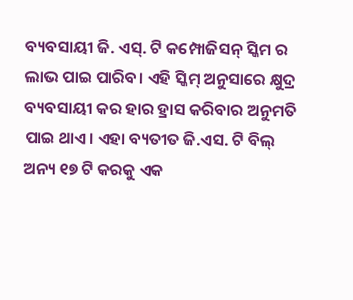ବ୍ୟବସାୟୀ ଜି. ଏସ୍. ଟି କମ୍ପୋଜିସନ୍ ସ୍କିମ ର ଲାଭ ପାଇ ପାରିବ। ଏହି ସ୍କିମ୍ ଅନୁସାରେ କ୍ଷୁଦ୍ର ବ୍ୟବସାୟୀ କର ହାର ହ୍ରାସ କରିବାର ଅନୁମତି ପାଇ ଥାଏ। ଏହା ବ୍ୟତୀତ ଜି.ଏସ. ଟି ବିଲ୍ ଅନ୍ୟ ୧୭ ଟି କରକୁ ଏକ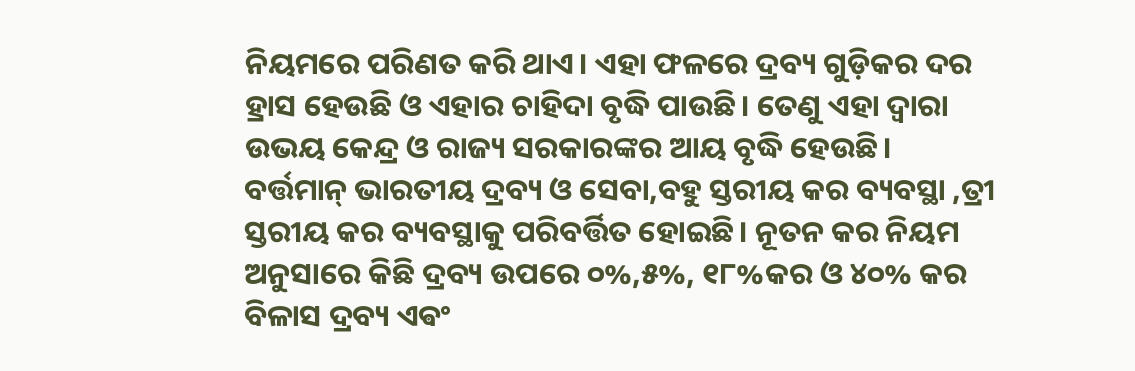ନିୟମରେ ପରିଣତ କରି ଥାଏ। ଏହା ଫଳରେ ଦ୍ରବ୍ୟ ଗୁଡ଼ିକର ଦର ହ୍ରାସ ହେଉଛି ଓ ଏହାର ଚାହିଦା ବୃଦ୍ଧି ପାଉଛି। ତେଣୁ ଏହା ଦ୍ବାରା ଉଭୟ କେନ୍ଦ୍ର ଓ ରାଜ୍ୟ ସରକାରଙ୍କର ଆୟ ବୃଦ୍ଧି ହେଉଛି।
ବର୍ତ୍ତମାନ୍ ଭାରତୀୟ ଦ୍ରବ୍ୟ ଓ ସେବା,ବହୁ ସ୍ତରୀୟ କର ବ୍ୟବସ୍ଥା ,ତ୍ରୀ ସ୍ତରୀୟ କର ବ୍ୟବସ୍ଥାକୁ ପରିବର୍ତ୍ତିତ ହୋଇଛି। ନୂତନ କର ନିୟମ ଅନୁସାରେ କିଛି ଦ୍ରବ୍ୟ ଉପରେ ୦%,୫%, ୧୮%କର ଓ ୪୦% କର ବିଳାସ ଦ୍ରବ୍ୟ ଏଵଂ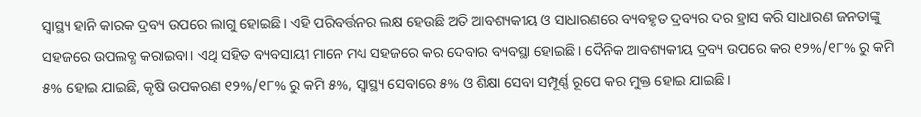ସ୍ବାସ୍ଥ୍ୟ ହାନି କାରକ ଦ୍ରବ୍ୟ ଉପରେ ଲାଗୁ ହୋଇଛି। ଏହି ପରିବର୍ତ୍ତନର ଲକ୍ଷ ହେଉଛି ଅତି ଆବଶ୍ୟକୀୟ ଓ ସାଧାରଣରେ ବ୍ୟବହୃତ ଦ୍ରବ୍ୟର ଦର ହ୍ରାସ କରି ସାଧାରଣ ଜନତାଙ୍କୁ ସହଜରେ ଉପଲବ୍ଧ କରାଇବା। ଏଥି ସହିତ ବ୍ୟବସାୟୀ ମାନେ ମଧ୍ୟ ସହଜରେ କର ଦେବାର ବ୍ୟବସ୍ଥା ହୋଇଛି। ଦୈନିକ ଆବଶ୍ୟକୀୟ ଦ୍ରବ୍ୟ ଉପରେ କର ୧୨%/୧୮% ରୁ କମି ୫% ହୋଇ ଯାଇଛି, କୃଷି ଉପକରଣ ୧୨%/୧୮% ରୁ କମି ୫%, ସ୍ବାସ୍ଥ୍ୟ ସେବାରେ ୫% ଓ ଶିକ୍ଷା ସେବା ସମ୍ପୂର୍ଣ୍ଣ ରୂପେ କର ମୁକ୍ତ ହୋଇ ଯାଇଛି।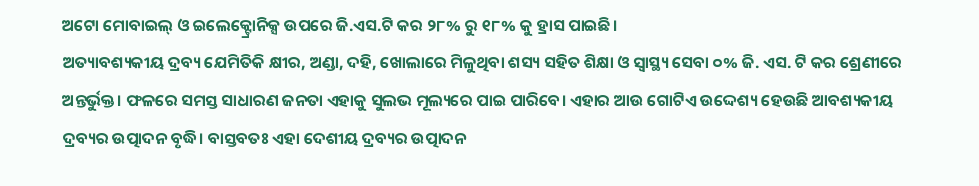ଅଟୋ ମୋବାଇଲ୍ ଓ ଇଲେକ୍ଟ୍ରୋନିକ୍ସ ଉପରେ ଜି.ଏସ.ଟି କର ୨୮% ରୁ ୧୮% କୁ ହ୍ରାସ ପାଇଛି।
ଅତ୍ୟାବଶ୍ୟକୀୟ ଦ୍ରବ୍ୟ ଯେମିତିକି କ୍ଷୀର, ଅଣ୍ଡା, ଦହି, ଖୋଲାରେ ମିଳୁଥିବା ଶସ୍ୟ ସହିତ ଶିକ୍ଷା ଓ ସ୍ଵାସ୍ଥ୍ୟ ସେବା ୦% ଜି. ଏସ. ଟି କର ଶ୍ରେଣୀରେ ଅନ୍ତର୍ଭୁକ୍ତ। ଫଳରେ ସମସ୍ତ ସାଧାରଣ ଜନତା ଏହାକୁ ସୁଲଭ ମୂଲ୍ୟରେ ପାଇ ପାରିବେ। ଏହାର ଆଉ ଗୋଟିଏ ଉଦ୍ଦେଶ୍ୟ ହେଉଛି ଆବଶ୍ୟକୀୟ ଦ୍ରବ୍ୟର ଉତ୍ପାଦନ ବୃଦ୍ଧି। ବାସ୍ତବତଃ ଏହା ଦେଶୀୟ ଦ୍ରବ୍ୟର ଉତ୍ପାଦନ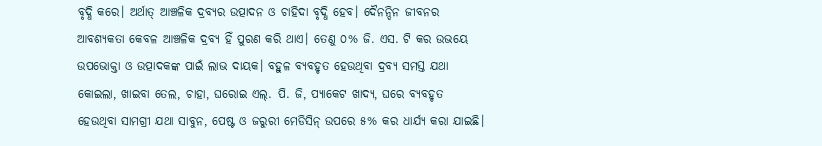ବୃଦ୍ଧି କରେ। ଅର୍ଥାତ୍ ଆଞ୍ଚଳିକ ଦ୍ରବ୍ୟର ଉତ୍ପାଦନ ଓ ଚାହିଦା ବୃଦ୍ଧି ହେବ। ଦୈନନ୍ଦିନ ଜୀବନର ଆବଶ୍ୟକତା କେବଳ ଆଞ୍ଚଳିକ ଦ୍ରବ୍ୟ ହିଁ ପୁରଣ କରି ଥାଏ। ତେଣୁ ୦% ଜି. ଏସ. ଟି କର ଉଭୟେ ଉପଭୋକ୍ତା ଓ ଉତ୍ପାଦକଙ୍କ ପାଇଁ ଲାଭ ଦାୟକ। ବହୁଳ ବ୍ୟବହୃତ ହେଉଥିବା ଦ୍ରବ୍ୟ ସମସ୍ତ ଯଥା କୋଇଲା, ଖାଇବା ତେଲ, ଚାହା, ଘରୋଇ ଏଲ୍. ପି. ଜି, ପ୍ୟାକେଟ ଖାଦ୍ୟ, ଘରେ ବ୍ୟବହୃତ ହେଉଥିବା ସାମଗ୍ରୀ ଯଥା ସାବୁନ, ପେଷ୍ଟ ଓ ଜରୁରୀ ମେଡିସିନ୍ ଉପରେ ୫% କର ଧାର୍ଯ୍ୟ କରା ଯାଇଛି।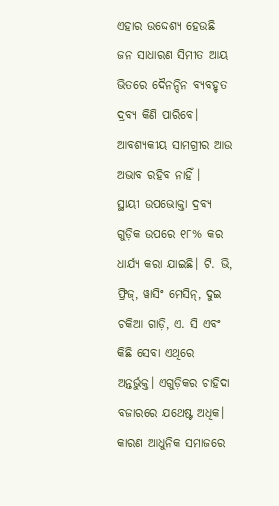ଏହାର ଉଦ୍ଦେଶ୍ୟ ହେଉଛି ଜନ ସାଧାରଣ ସିମୀତ ଆୟ ଭିତରେ ଦୈନନ୍ଦିନ ବ୍ୟବହୃତ ଦ୍ରବ୍ୟ କିଣି ପାରିବେ। ଆବଶ୍ୟକୀୟ ସାମଗ୍ରୀର ଆଉ ଅଭାବ ରହିବ ନାହିଁ ।
ସ୍ଥାୟୀ ଉପଭୋକ୍ତା ଦ୍ରବ୍ୟ ଗୁଡ଼ିକ ଉପରେ ୧୮% କର ଧାର୍ଯ୍ୟ କରା ଯାଇଛି। ଟି. ଭି, ଫ୍ରିଜ୍, ୱାସିଂ ମେସିନ୍, ଦୁଇ ଚକିଆ ଗାଡ଼ି, ଏ. ସି ଏବଂ କିଛି ସେବା ଏଥିରେ ଅନ୍ତର୍ଭୁକ୍ତ। ଏଗୁଡ଼ିକର ଚାହିଦା ବଜାରରେ ଯଥେଷ୍ଟ ଅଧିକ। କାରଣ ଆଧୁନିକ ସମାଜରେ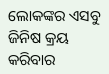ଲୋକଙ୍କର ଏସବୁ ଜିନିଷ କ୍ରୟ କରିବାର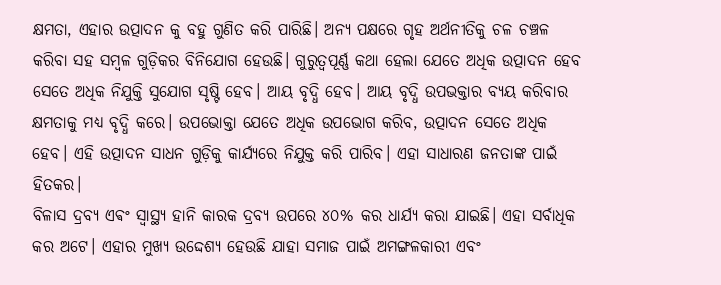କ୍ଷମତା, ଏହାର ଉତ୍ପାଦନ କୁ ବହୁ ଗୁଣିତ କରି ପାରିଛି। ଅନ୍ୟ ପକ୍ଷରେ ଗୃହ ଅର୍ଥନୀତିକୁ ଚଳ ଚଞ୍ଚଳ କରିବା ସହ ସମ୍ବଳ ଗୁଡ଼ିକର ବିନିଯୋଗ ହେଉଛି। ଗୁରୁତ୍ୱପୂର୍ଣ୍ଣ କଥା ହେଲା ଯେତେ ଅଧିକ ଉତ୍ପାଦନ ହେବ ସେତେ ଅଧିକ ନିଯୁକ୍ତି ସୁଯୋଗ ସୃଷ୍ଟି ହେବ। ଆୟ ବୃଦ୍ଧି ହେବ। ଆୟ ବୃଦ୍ଧି ଉପଭକ୍ତାର ବ୍ୟୟ କରିବାର କ୍ଷମତାକୁ ମଧ୍ୟ ବୃଦ୍ଧି କରେ। ଉପଭୋକ୍ତା ଯେତେ ଅଧିକ ଉପଭୋଗ କରିବ, ଉତ୍ପାଦନ ସେତେ ଅଧିକ ହେବ। ଏହି ଉତ୍ପାଦନ ସାଧନ ଗୁଡ଼ିକୁ କାର୍ଯ୍ୟରେ ନିଯୁକ୍ତ କରି ପାରିବ। ଏହା ସାଧାରଣ ଜନତାଙ୍କ ପାଇଁ ହିତକର।
ବିଳାସ ଦ୍ରବ୍ୟ ଏଵଂ ସ୍ବାସ୍ଥ୍ୟ ହାନି କାରକ ଦ୍ରବ୍ୟ ଉପରେ ୪୦% କର ଧାର୍ଯ୍ୟ କରା ଯାଇଛି। ଏହା ସର୍ବାଧିକ କର ଅଟେ। ଏହାର ମୁଖ୍ୟ ଉଦ୍ଦେଶ୍ୟ ହେଉଛି ଯାହା ସମାଜ ପାଇଁ ଅମଙ୍ଗଳକାରୀ ଏବଂ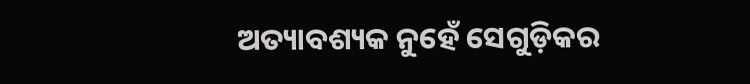ଅତ୍ୟାବଶ୍ୟକ ନୁହେଁ ସେଗୁଡ଼ିକର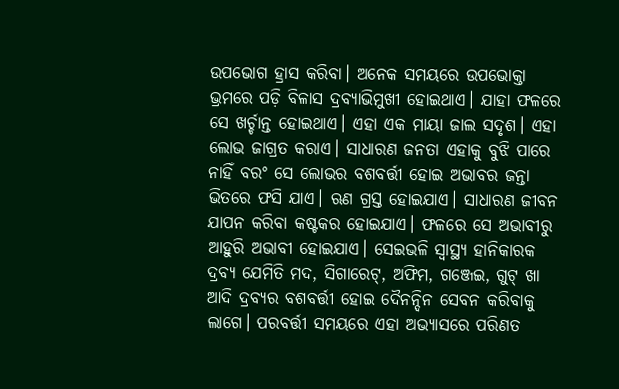ଉପଭୋଗ ହ୍ରାସ କରିବା। ଅନେକ ସମୟରେ ଉପଭୋକ୍ତା ଭ୍ରମରେ ପଡ଼ି ବିଳାସ ଦ୍ରବ୍ୟାଭିମୁଖୀ ହୋଇଥାଏ। ଯାହା ଫଳରେ ସେ ଖର୍ଚ୍ଚାନ୍ତ ହୋଇଥାଏ। ଏହା ଏକ ମାୟା ଜାଲ ସଦୃଶ। ଏହା ଲୋଭ ଜାଗ୍ରତ କରାଏ। ସାଧାରଣ ଜନତା ଏହାକୁ ବୁଝି ପାରେ ନାହିଁ ବରଂ ସେ ଲୋଭର ବଶବର୍ତ୍ତୀ ହୋଇ ଅଭାବର ଜନ୍ତା ଭିତରେ ଫସି ଯାଏ। ଋଣ ଗ୍ରସ୍ତ ହୋଇଯାଏ। ସାଧାରଣ ଜୀବନ ଯାପନ କରିବା କଷ୍ଟକର ହୋଇଯାଏ। ଫଳରେ ସେ ଅଭାବୀରୁ ଆହୁରି ଅଭାବୀ ହୋଇଯାଏ। ସେଇଭଳି ସ୍ୱାସ୍ଥ୍ୟ ହାନିକାରକ ଦ୍ରବ୍ୟ ଯେମିତି ମଦ, ସିଗାରେଟ୍, ଅଫିମ, ଗଞ୍ଜେଇ, ଗୁଟ୍ ଖା ଆଦି ଦ୍ରବ୍ୟର ବଶବର୍ତ୍ତୀ ହୋଇ ଦୈନନ୍ଦିନ ସେବନ କରିବାକୁ ଲାଗେ। ପରବର୍ତ୍ତୀ ସମୟରେ ଏହା ଅଭ୍ୟାସରେ ପରିଣତ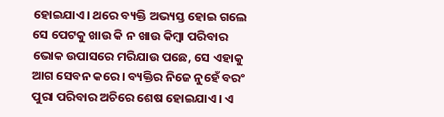ହୋଇଯାଏ। ଥରେ ବ୍ୟକ୍ତି ଅଭ୍ୟସ୍ତ ହୋଇ ଗଲେ ସେ ପେଟକୁ ଖାଉ କି ନ ଖାଉ କିମ୍ଵା ପରିବାର ଭୋକ ଉପାସରେ ମରିଯାଉ ପଛେ, ସେ ଏହାକୁ ଆଗ ସେବନ କରେ। ବ୍ୟକ୍ତିର ନିଜେ ନୁହେଁ ବରଂ ପୁରା ପରିବାର ଅଚିରେ ଶେଷ ହୋଇଯାଏ। ଏ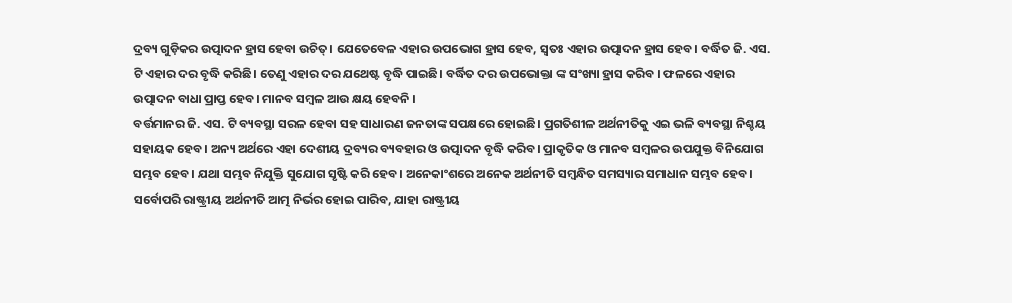ଦ୍ରବ୍ୟ ଗୁଡ଼ିକର ଉତ୍ପାଦନ ହ୍ରାସ ହେବା ଉଚିତ୍। ଯେତେବେଳ ଏହାର ଉପଭୋଗ ହ୍ରାସ ହେବ, ସ୍ବତଃ ଏହାର ଉତ୍ପାଦନ ହ୍ରାସ ହେବ। ବର୍ଦ୍ଧିତ ଜି. ଏସ. ଟି ଏହାର ଦର ବୃଦ୍ଧି କରିଛି। ତେଣୁ ଏହାର ଦର ଯଥେଷ୍ଟ ବୃଦ୍ଧି ପାଇଛି। ବର୍ଦ୍ଧିତ ଦର ଉପଭୋକ୍ତା ଙ୍କ ସଂଖ୍ୟା ହ୍ରାସ କରିବ । ଫଳରେ ଏହାର ଉତ୍ପାଦନ ବାଧା ପ୍ରାପ୍ତ ହେବ। ମାନବ ସମ୍ବଳ ଆଉ କ୍ଷୟ ହେବନି ।
ବର୍ତ୍ତମାନର ଜି. ଏସ. ଟି ବ୍ୟବସ୍ଥା ସରଳ ହେବା ସହ ସାଧାରଣ ଜନତାଙ୍କ ସପକ୍ଷରେ ହୋଇଛି। ପ୍ରଗତିଶୀଳ ଅର୍ଥନୀତିକୁ ଏଇ ଭଳି ବ୍ୟବସ୍ଥା ନିଶ୍ଚୟ ସହାୟକ ହେବ। ଅନ୍ୟ ଅର୍ଥରେ ଏହା ଦେଶୀୟ ଦ୍ରବ୍ୟର ବ୍ୟବହାର ଓ ଉତ୍ପାଦନ ବୃଦ୍ଧି କରିବ। ପ୍ରାକୃତିକ ଓ ମାନବ ସମ୍ବଳର ଉପଯୁକ୍ତ ବିନିଯୋଗ ସମ୍ଭବ ହେବ। ଯଥା ସମ୍ଭବ ନିଯୁକ୍ତି ସୁଯୋଗ ସୃଷ୍ଟି କରି ହେବ। ଅନେକାଂଶରେ ଅନେକ ଅର୍ଥନୀତି ସମ୍ବନ୍ଧିତ ସମସ୍ୟାର ସମାଧାନ ସମ୍ଭବ ହେବ। ସର୍ବୋପରି ରାଷ୍ଟ୍ରୀୟ ଅର୍ଥନୀତି ଆତ୍ମ ନିର୍ଭର ହୋଇ ପାରିବ, ଯାହା ରାଷ୍ଟ୍ରୀୟ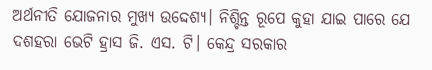ଅର୍ଥନୀତି ଯୋଜନାର ମୁଖ୍ୟ ଉଦ୍ଦେଶ୍ୟ। ନିଶ୍ଚିନ୍ତ ରୂପେ କୁହା ଯାଇ ପାରେ ଯେ ଦଶହରା ଭେଟି ହ୍ରାସ ଜି. ଏସ. ଟି। କେନ୍ଦ୍ର ସରକାର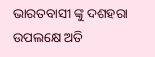ଭାରତବାସୀ ଙ୍କୁ ଦଶହରା ଉପଲକ୍ଷେ ଅତି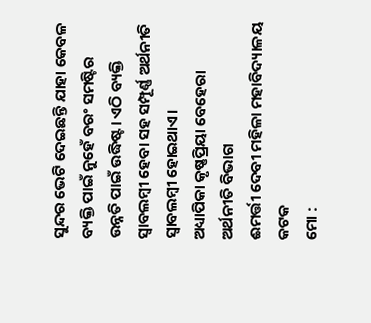ସୁନ୍ଦର ଭେଟି ଦେଇଛନ୍ତି ଯାହା କେବଳ ବ୍ୟକ୍ତି ପାଇଁ ନୁହେଁ ବରଂ ସମଷ୍ଟିର ଉନ୍ନତି ପାଇଁ ଉଦ୍ଧିଷ୍ଟ। ଏଠି ବ୍ୟକ୍ତି ସ୍ବାବଲମ୍ବୀ ହେବା ସହ ସମ୍ପୂର୍ଣ୍ଣ ଅର୍ଥନୀତି ସ୍ବାବଲମ୍ବୀ ହୋଇଥାଏ।
ଅଧ୍ୟାପିକା କୃଷ୍ଣପ୍ରିୟା ବେହେରା
ଅର୍ଥନୀତି ବିଭାଗ
ଈମର୍ତ୍ତୀ ଦେବୀ ମହିଳା ମହାବିଦ୍ୟାଳୟ
କଟକ
ମୋ :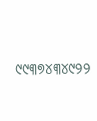୯୯୩୭୪୩୪୯୨୨